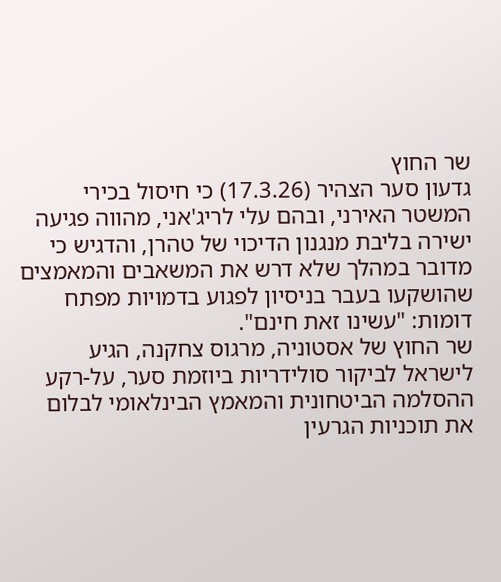שר החוץ
גדעון סער הצהיר (17.3.26) כי חיסול בכירי המשטר האירני, ובהם עלי לריג'אני, מהווה פגיעה ישירה בליבת מנגנון הדיכוי של טהרן, והדגיש כי מדובר במהלך שלא דרש את המשאבים והמאמצים שהושקעו בעבר בניסיון לפגוע בדמויות מפתח דומות: "עשינו זאת חינם".
שר החוץ של אסטוניה, מרגוס צחקנה, הגיע לישראל לביקור סולידריות ביוזמת סער, על-רקע ההסלמה הביטחונית והמאמץ הבינלאומי לבלום את תוכניות הגרעין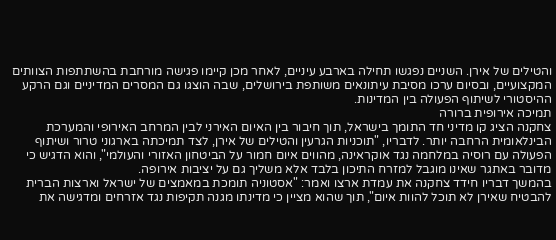והטילים של אירן. השניים נפגשו תחילה בארבע עיניים, לאחר מכן קיימו פגישה מורחבת בהשתתפות הצוותים המקצועיים, ובסיום ערכו מסיבת עיתונאים משותפת בירושלים, שבה הוצגו גם המסרים המדיניים וגם הרקע ההיסטורי לשיתוף הפעולה בין המדינות.
תמיכה אירופית ברורה
צחקנה הציג קו מדיני חד התומך בישראל, תוך חיבור בין האיום האירני לבין המרחב האירופי והמערכת הבינלאומית הרחבה יותר. לדבריו, "תוכניות הגרעין והטילים של אירן, לצד תמיכתה בארגוני טרור ושיתוף הפעולה עם רוסיה במלחמה נגד אוקראינה, מהווים איום חמור על הביטחון האזורי והעולמי", והוא הדגיש כי מדובר באתגר שאינו מוגבל למזרח התיכון בלבד אלא משליך גם על יציבות אירופה.
בהמשך דבריו חידד צחקנה את עמדת ארצו ואמר: "אסטוניה תומכת במאמצים של ישראל וארצות הברית להבטיח שאירן לא תוכל להוות איום", תוך שהוא מציין כי מדינתו מגנה תקיפות נגד אזרחים ומדגישה את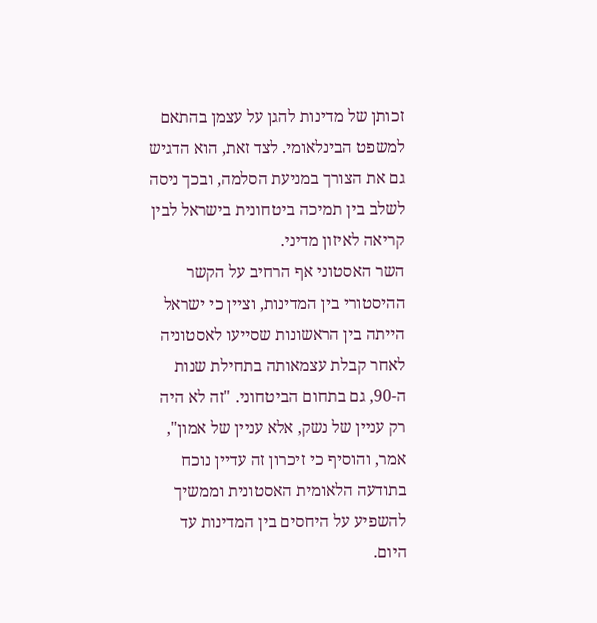זכותן של מדינות להגן על עצמן בהתאם למשפט הבינלאומי. לצד זאת, הוא הדגיש גם את הצורך במניעת הסלמה, ובכך ניסה לשלב בין תמיכה ביטחונית בישראל לבין קריאה לאיזון מדיני.
השר האסטוני אף הרחיב על הקשר ההיסטורי בין המדינות, וציין כי ישראל הייתה בין הראשונות שסייעו לאסטוניה לאחר קבלת עצמאותה בתחילת שנות ה-90, גם בתחום הביטחוני. "זה לא היה רק עניין של נשק, אלא עניין של אמון", אמר, והוסיף כי זיכרון זה עדיין נוכח בתודעה הלאומית האסטונית וממשיך להשפיע על היחסים בין המדינות עד היום.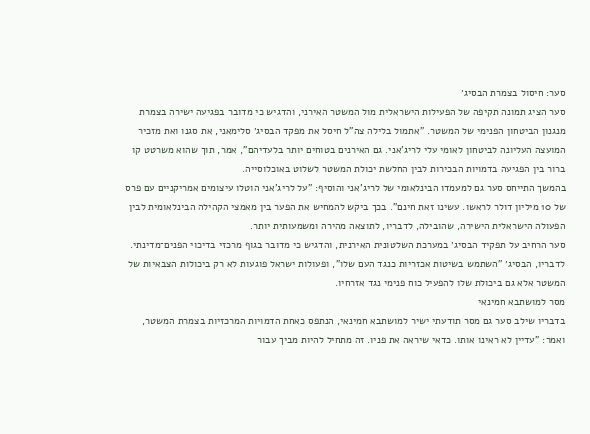סער: חיסול בצמרת הבסיג׳
סער הציג תמונה תקיפה של הפעילות הישראלית מול המשטר האירני, והדגיש כי מדובר בפגיעה ישירה בצמרת מנגנון הביטחון הפנימי של המשטר. "אתמול בלילה צה"ל חיסל את מפקד הבסיג׳ סלימאני, את סגנו ואת מזכיר המועצה העליונה לביטחון לאומי עלי לריג'אני. גם האירנים בטוחים יותר בלעדיהם", אמר, תוך שהוא משרטט קו ברור בין הפגיעה בדמויות הבכירות לבין החלשת יכולת המשטר לשלוט באוכלוסייה.
בהמשך התייחס סער גם למעמדו הבינלאומי של לריג'אני והוסיף: "על לריג'אני הוטלו עיצומים אמריקניים עם פרס של 10 מיליון דולר לראשו. עשינו זאת חינם". בכך ביקש להמחיש את הפער בין מאמצי הקהילה הבינלאומית לבין הפעולה הישראלית הישירה, שהובילה, לדבריו, לתוצאה מהירה ומשמעותית יותר.
סער הרחיב על תפקיד הבסיג׳ במערכת השלטונית האירנית, והדגיש כי מדובר בגוף מרכזי בדיכוי הפנים־מדינתי. לדבריו, הבסיג׳ "השתמש בשיטות אכזריות כנגד העם שלו", ופעולות ישראל פוגעות לא רק ביכולות הצבאיות של המשטר אלא גם ביכולת שלו להפעיל כוח פנימי נגד אזרחיו.
מסר למושתבא חמינאי
בדבריו שילב סער גם מסר תודעתי ישיר למושתבא חמינאי, הנתפס כאחת הדמויות המרכזיות בצמרת המשטר, ואמר: "עדיין לא ראינו אותו. כדאי שיראה את פניו. זה מתחיל להיות מביך עבור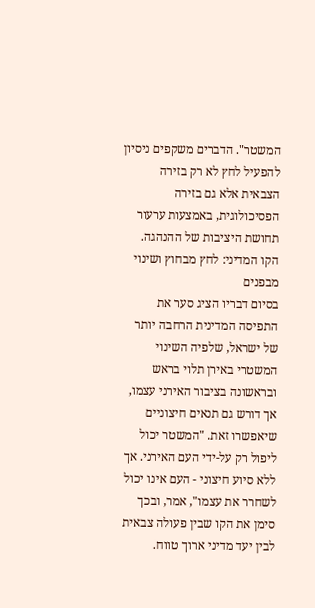המשטר". הדברים משקפים ניסיון להפעיל לחץ לא רק בזירה הצבאית אלא גם בזירה הפסיכולוגית, באמצעות ערעור תחושת היציבות של ההנהגה.
הקו המדיני: לחץ מבחוץ ושינוי מבפנים
בסיום דבריו הציג סער את התפיסה המדינית הרחבה יותר של ישראל, שלפיה השינוי המשטרי באירן תלוי בראש ובראשונה בציבור האירני עצמו, אך דורש גם תנאים חיצוניים שיאפשרו זאת. "המשטר יכול ליפול רק על-ידי העם האירני. אך ללא סיוע חיצוני - העם אינו יכול לשחרר את עצמו", אמר, ובכך סימן את הקו שבין פעולה צבאית לבין יעד מדיני ארוך טווח.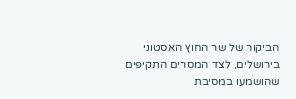הביקור של שר החוץ האסטוני בירושלים, לצד המסרים התקיפים שהושמעו במסיבת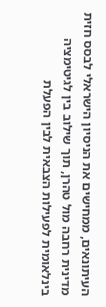העיתונאים, ממחישים את הניסיון הישראלי לבסס חזית מדינית רחבה מול טהרן, תוך שילוב בין לגיטימציה בינלאומית לפעילות הצבאית לבין הפעלת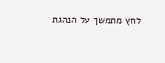לחץ מתמשך על הנהגת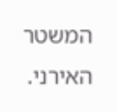המשטר האירני.